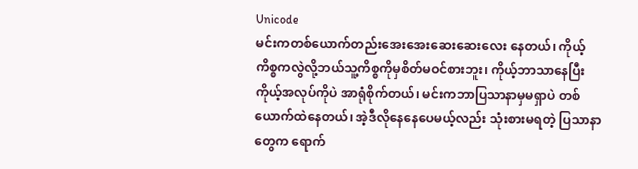Unicode
မင်းကတစ်ယောက်တည်းအေးအေးဆေးဆေးလေး နေတယ်၊ ကိုယ့်ကိစ္စကလွဲလို့ဘယ်သူ့ကိစ္စကိုမှစိတ်မဝင်စားဘူး၊ ကိုယ့်ဘာသာနေပြီး ကိုယ့်အလုပ်ကိုပဲ အာရုံစိုက်တယ်၊ မင်းကဘာပြသာနာမှမရှာပဲ တစ်ယောက်ထဲနေတယ်၊ အဲ့ဒီလိုနေနေပေမယ့်လည်း သုံးစားမရတဲ့ ပြသာနာတွေက ရောက်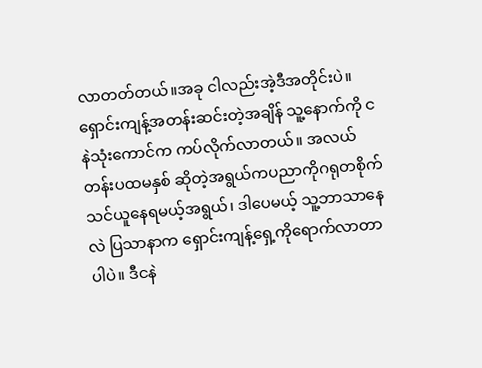လာတတ်တယ်။အခု ငါလည်းအဲ့ဒီအတိုင်းပဲ။
ရှောင်းကျန့်အတန်းဆင်းတဲ့အချိန် သူ့နောက်ကို ငနဲသုံးကောင်က ကပ်လိုက်လာတယ်။ အလယ်တန်းပထမနှစ် ဆိုတဲ့အရွယ်ကပညာကိုဂရုတစိုက်သင်ယူနေရမယ့်အရွယ်၊ ဒါပေမယ့် သူ့ဘာသာနေလဲ ပြသာနာက ရှောင်းကျန့်ရှေ့ကိုရောက်လာတာပါပဲ။ ဒီငနဲ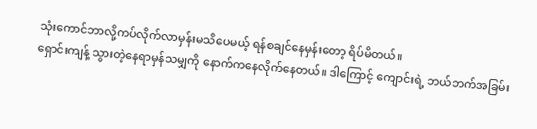သုံးကောင်ဘာလို့ကပ်လိုက်လာမှန်းမသိပေမယ့် ရန်စချင်နေမှန်းတော့ ရိပ်မိတယ်။
ရှောင်းကျန့် သွားတဲ့နေရာမှန်သမျှကို နောက်ကနေလိုက်နေတယ်။ ဒါကြောင့် ကျောင်းရဲ့ ဘယ်ဘက်အခြမ်း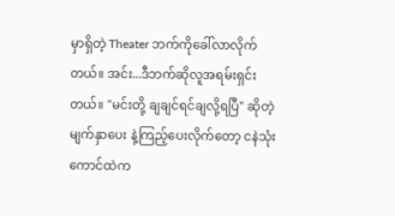မှာရှိတဲ့ Theater ဘက်ကိုခေါ်လာလိုက်တယ်။ အင်း...ဒီဘက်ဆိုလူအရမ်းရှင်းတယ်။ "မင်းတို့ ချချင်ရင်ချလို့ရပြီ" ဆိုတဲ့ မျက်နှာပေး နဲ့ကြည့်ပေးလိုက်တော့ ငနဲသုံးကောင်ထဲက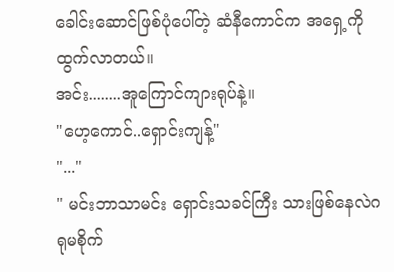ခေါင်းဆောင်ဖြစ်ပုံပေါ်တဲ့ ဆံနီကောင်က အရှေ့ကိုထွက်လာတယ်။
အင်း........အူကြောင်ကျားရုပ်နဲ့။
"ဟေ့ကောင်..ရှောင်းကျန့်"
"..."
" မင်းဘာသာမင်း ရှောင်းသခင်ကြီး သားဖြစ်နေလဲဂရုမစိုက်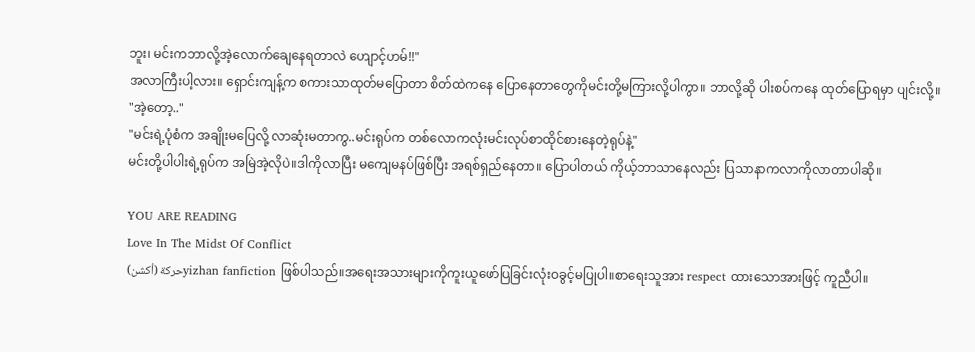ဘူး၊ မင်းကဘာလို့အဲ့လောက်ချေနေရတာလဲ ဟျောင့်ဟမ်!!"
အလာကြီးပါ့လား။ ရှောင်းကျန့်က စကားသာထုတ်မပြောတာ စိတ်ထဲကနေ ပြောနေတာတွေကိုမင်းတို့မကြားလို့ပါကွာ။ ဘာလို့ဆို ပါးစပ်ကနေ ထုတ်ပြောရမှာ ပျင်းလို့။
"အဲ့တော့.."
"မင်းရဲ့ပုံစံက အချိုးမပြေလို့ လာဆုံးမတာကွ..မင်းရုပ်က တစ်လောကလုံးမင်းလုပ်စာထိုင်စားနေတဲ့ရုပ်နဲ့"
မင်းတို့ပါပါးရဲ့ရုပ်က အမြဲအဲ့လိုပဲ။ဒါကိုလာပြီး မကျေမနပ်ဖြစ်ပြီး အရစ်ရှည်နေတာ။ ပြောပါတယ် ကိုယ့်ဘာသာနေလည်း ပြသာနာကလာကိုလာတာပါဆို။

YOU ARE READING
Love In The Midst Of Conflict
حركة (أكشن)yizhan fanfiction ဖြစ်ပါသည်။အရေးအသားများကိုကူးယူဖော်ပြခြင်းလုံးဝခွင့်မပြုပါ။စာရေးသူအား respect ထားသောအားဖြင့် ကူညီပါ။